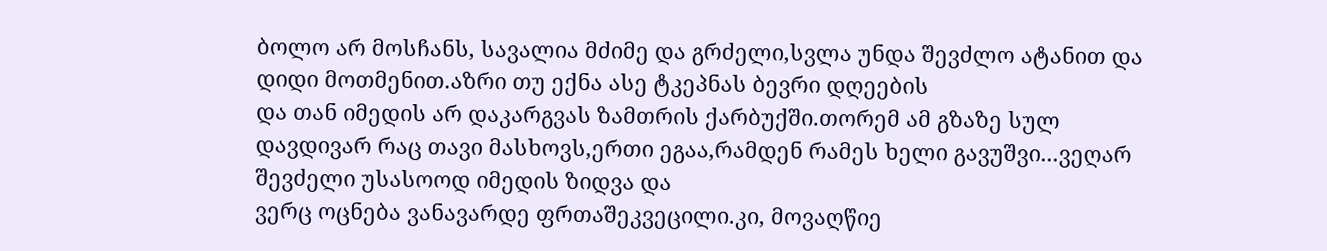ბოლო არ მოსჩანს, სავალია მძიმე და გრძელი,სვლა უნდა შევძლო ატანით და დიდი მოთმენით.აზრი თუ ექნა ასე ტკეპნას ბევრი დღეების
და თან იმედის არ დაკარგვას ზამთრის ქარბუქში.თორემ ამ გზაზე სულ დავდივარ რაც თავი მასხოვს,ერთი ეგაა,რამდენ რამეს ხელი გავუშვი...ვეღარ შევძელი უსასოოდ იმედის ზიდვა და
ვერც ოცნება ვანავარდე ფრთაშეკვეცილი.კი, მოვაღწიე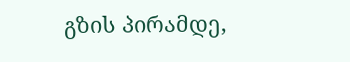გზის პირამდე,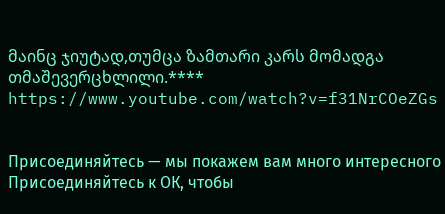მაინც ჯიუტად,თუმცა ზამთარი კარს მომადგა თმაშევერცხლილი.**** https://www.youtube.com/watch?v=f31NrCOeZGs


Присоединяйтесь — мы покажем вам много интересного
Присоединяйтесь к ОК, чтобы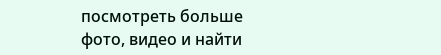посмотреть больше фото, видео и найти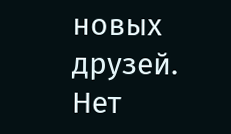новых друзей.
Нет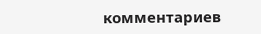комментариев